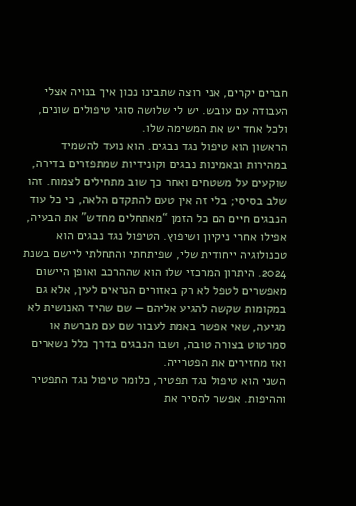חברים יקרים, אני רוצה שתבינו נכון איך בנויה אצלי העבודה עם עובש. יש לי שלושה סוגי טיפולים שונים, ולכל אחד יש את המשימה שלו.
הראשון הוא טיפול נגד נבגים. הוא נועד להשמיד במהירות ובאמינות נבגים וקונידיות שמתפזרים בדירה, שוקעים על משטחים ואחר כך שוב מתחילים לצמוח. זהו שלב בסיסי; בלי זה אין טעם להתקדם הלאה, כי כל עוד הנבגים חיים הם כל הזמן “מאתחלים מחדש” את הבעיה, אפילו אחרי ניקיון ושיפוץ. הטיפול נגד נבגים הוא טכנולוגיה ייחודית שלי, שפיתחתי והתחלתי ליישם בשנת 2024. היתרון המרכזי שלו הוא שההרכב ואופן היישום מאפשרים לטפל לא רק באזורים הנראים לעין, אלא גם במקומות שקשה להגיע אליהם — שם שהיד האנושית לא מגיעה, שאי אפשר באמת לעבור שם עם מברשת או סמרטוט בצורה טובה, ושבו הנבגים בדרך כלל נשארים ואז מחזירים את הפטרייה.
השני הוא טיפול נגד תפטיר, כלומר טיפול נגד התפטיר וההיפות. אפשר להסיר את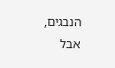הנבגים, אבל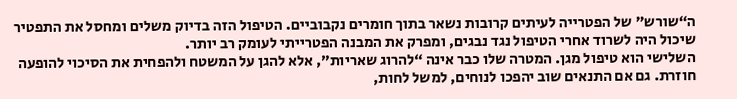ה“שורש” של הפטרייה לעיתים קרובות נשאר בתוך חומרים נקבוביים. הטיפול הזה בדיוק משלים ומחסל את התפטיר שיכול היה לשרוד אחרי הטיפול נגד נבגים, ומפרק את המבנה הפטרייתי לעומק רב יותר.
השלישי הוא טיפול מגן. המטרה שלו כבר אינה “להרוג שאריות”, אלא להגן על המשטח ולהפחית את הסיכוי להופעה חוזרת. גם אם התנאים שוב יהפכו לנוחים, למשל לחות,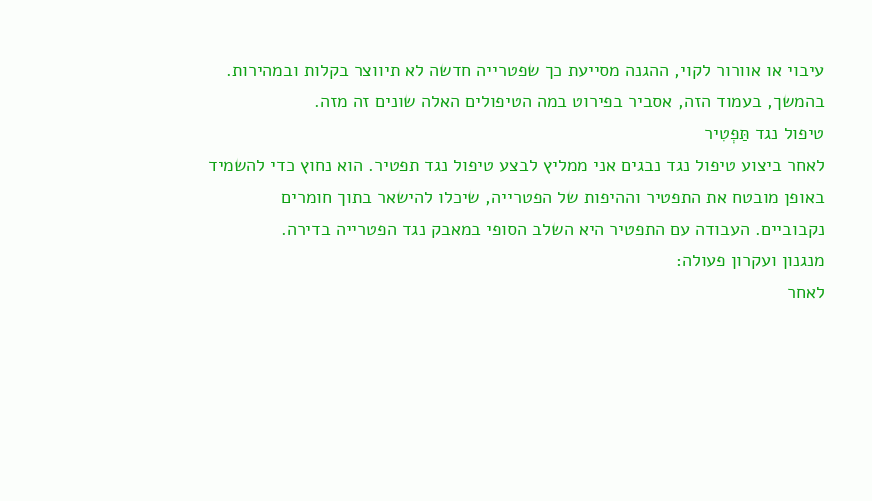עיבוי או אוורור לקוי, ההגנה מסייעת כך שפטרייה חדשה לא תיווצר בקלות ובמהירות.
בהמשך, בעמוד הזה, אסביר בפירוט במה הטיפולים האלה שונים זה מזה.
טיפול נגד תַּפְטִיר
לאחר ביצוע טיפול נגד נבגים אני ממליץ לבצע טיפול נגד תפטיר. הוא נחוץ כדי להשמיד באופן מובטח את התפטיר וההיפות של הפטרייה, שיכלו להישאר בתוך חומרים נקבוביים. העבודה עם התפטיר היא השלב הסופי במאבק נגד הפטרייה בדירה.
מנגנון ועקרון פעולה:
לאחר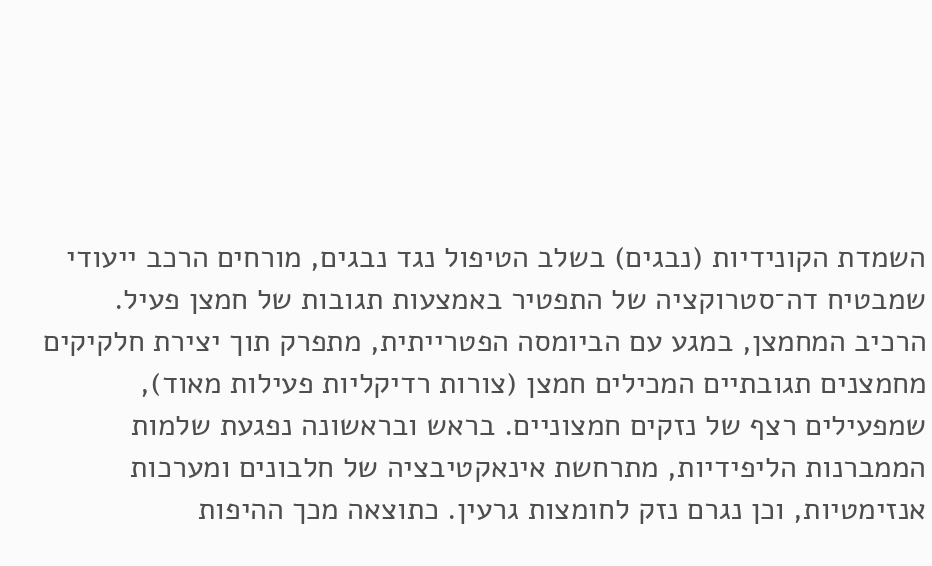השמדת הקונידיות (נבגים) בשלב הטיפול נגד נבגים, מורחים הרכב ייעודי שמבטיח דה־סטרוקציה של התפטיר באמצעות תגובות של חמצן פעיל. הרכיב המחמצן, במגע עם הביומסה הפטרייתית, מתפרק תוך יצירת חלקיקים מחמצנים תגובתיים המכילים חמצן (צורות רדיקליות פעילות מאוד), שמפעילים רצף של נזקים חמצוניים. בראש ובראשונה נפגעת שלמות הממברנות הליפידיות, מתרחשת אינאקטיבציה של חלבונים ומערכות אנזימטיות, וכן נגרם נזק לחומצות גרעין. כתוצאה מכך ההיפות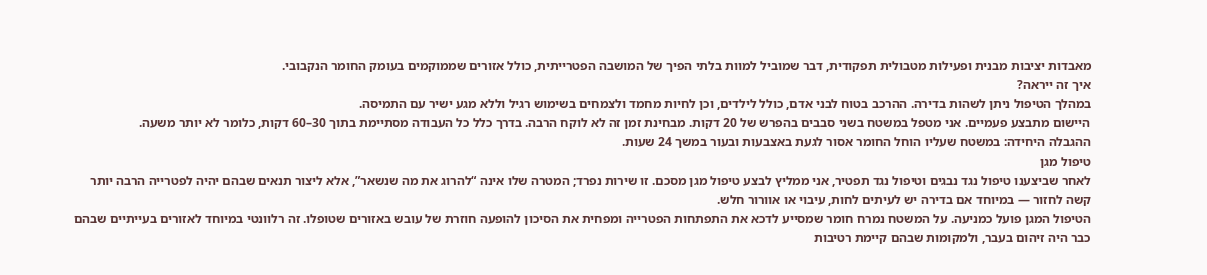מאבדות יציבות מבנית ופעילות מטבולית תפקודית, דבר שמוביל למוות בלתי הפיך של המושבה הפטרייתית, כולל אזורים שממוקמים בעומק החומר הנקבובי.
איך זה ייראה?
במהלך הטיפול ניתן לשהות בדירה. ההרכב בטוח לבני אדם, כולל לילדים, וכן לחיות מחמד ולצמחים בשימוש רגיל וללא מגע ישיר עם התמיסה.
היישום מתבצע פעמיים. אני מטפל במשטח בשני סבבים בהפרש של 20 דקות. מבחינת זמן זה לא לוקח הרבה. בדרך כלל כל העבודה מסתיימת בתוך 30–60 דקות, כלומר לא יותר משעה.
ההגבלה היחידה: במשטח שעליו הוחל החומר אסור לגעת באצבעות ובעור במשך 24 שעות.
טיפול מגן
לאחר שביצענו טיפול נגד נבגים וטיפול נגד תפטיר, אני ממליץ לבצע טיפול מגן מסכם. זו שירות נפרד; המטרה שלו אינה “להרוג את מה שנשאר”, אלא ליצור תנאים שבהם יהיה לפטרייה הרבה יותר קשה לחזור — במיוחד אם בדירה יש לעיתים לחות, עיבוי או אוורור חלש.
הטיפול המגן פועל כמניעה. על המשטח נמרח חומר שמסייע לדכא את התפתחות הפטרייה ומפחית את הסיכון להופעה חוזרת של עובש באזורים שטופלו. זה רלוונטי במיוחד לאזורים בעייתיים שבהם כבר היה זיהום בעבר, ולמקומות שבהם קיימת רטיבות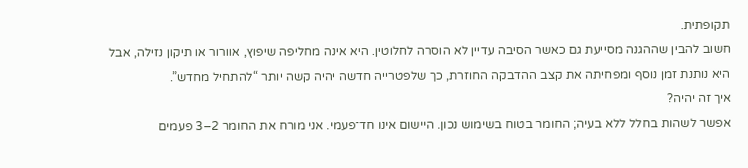תקופתית.
חשוב להבין שההגנה מסייעת גם כאשר הסיבה עדיין לא הוסרה לחלוטין. היא אינה מחליפה שיפוץ, אוורור או תיקון נזילה, אבל היא נותנת זמן נוסף ומפחיתה את קצב ההדבקה החוזרת, כך שלפטרייה חדשה יהיה קשה יותר “להתחיל מחדש”.
איך זה יהיה?
אפשר לשהות בחלל ללא בעיה; החומר בטוח בשימוש נכון. היישום אינו חד־פעמי. אני מורח את החומר 2–3 פעמים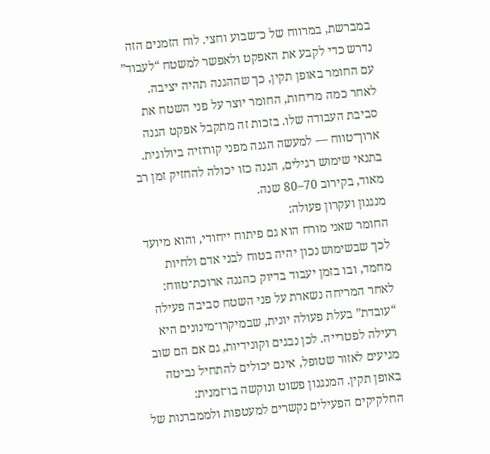במברשת, במרווח של כ־שבוע וחצי. לוח הזמנים הזה נדרש כדי לקבע את האפקט ולאפשר למשטח “לעבוד” עם החומר באופן תקין, כך שההגנה תהיה יציבה. לאחר כמה מריחות, החומר יוצר על פני השטח את סביבת העבודה שלו. בזכות זה מתקבל אפקט הגנה ארוך־טווח — למעשה הגנה מפני קורוזיה ביולוגית. בתנאי שימוש רגילים, הגנה כזו יכולה להחזיק זמן רב מאוד, בקירוב 70–80 שנה.
מנגנון ועקרון פעולה:
החומר שאני מורח הוא גם פיתוח ייחודי, והוא מיועד לכך שבשימוש נכון יהיה בטוח לבני אדם ולחיות מחמד, ובו בזמן יעבוד בדיוק כהגנה ארוכת־טווח: לאחר המריחה נשארת על פני השטח סביבה פעילה “עובדת” בעלת פעולה יונית, שבמיקרו־מינונים היא רעילה לפטרייה. לכן נבגים וקונידיות, גם אם הם שוב מגיעים לאזור שטופל, אינם יכולים להתחיל נביטה באופן תקין. המנגנון פשוט ונוקשה בו־זמנית: החלקיקים הפעילים נקשרים למעטפות ולממברנות של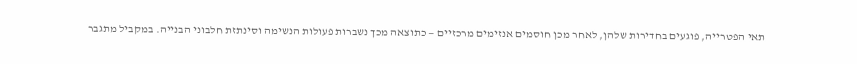תאי הפטרייה, פוגעים בחדירות שלהן, לאחר מכן חוסמים אנזימים מרכזיים — כתוצאה מכך נשברות פעולות הנשימה וסינתזת חלבוני הבנייה. במקביל מתגבר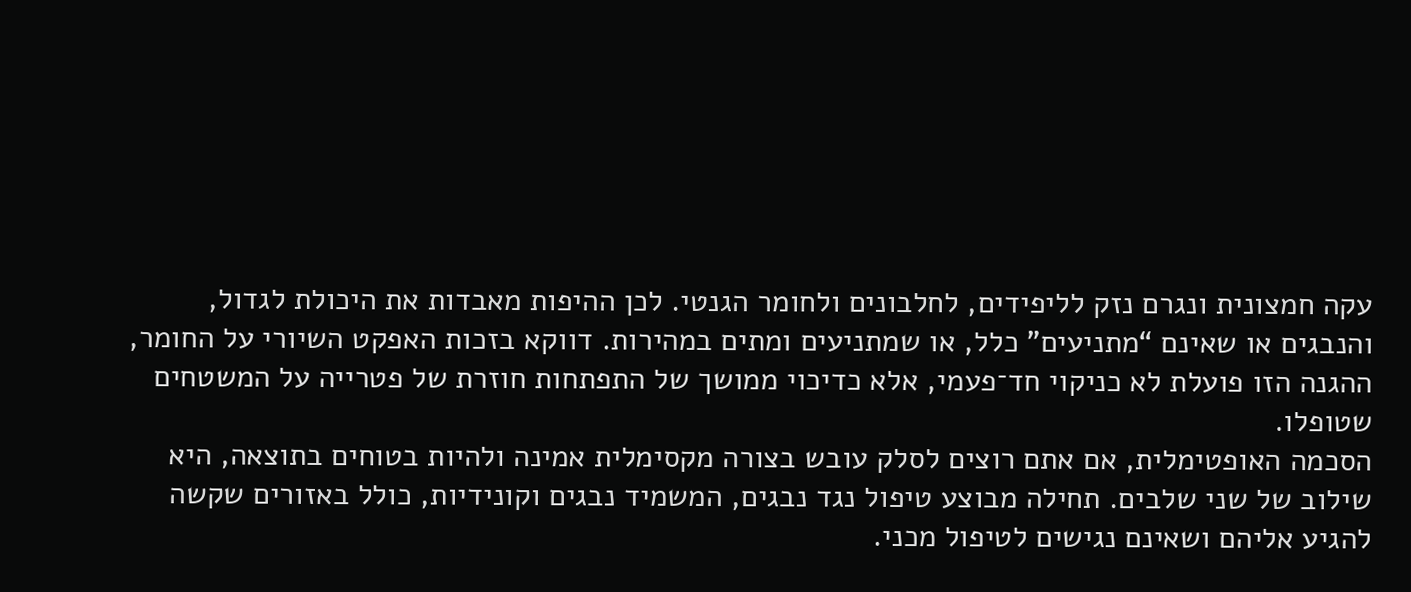עקה חמצונית ונגרם נזק לליפידים, לחלבונים ולחומר הגנטי. לכן ההיפות מאבדות את היכולת לגדול, והנבגים או שאינם “מתניעים” כלל, או שמתניעים ומתים במהירות. דווקא בזכות האפקט השיורי על החומר, ההגנה הזו פועלת לא כניקוי חד־פעמי, אלא כדיכוי ממושך של התפתחות חוזרת של פטרייה על המשטחים שטופלו.
הסכמה האופטימלית, אם אתם רוצים לסלק עובש בצורה מקסימלית אמינה ולהיות בטוחים בתוצאה, היא שילוב של שני שלבים. תחילה מבוצע טיפול נגד נבגים, המשמיד נבגים וקונידיות, כולל באזורים שקשה להגיע אליהם ושאינם נגישים לטיפול מכני.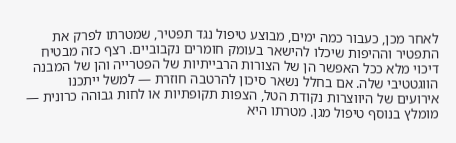לאחר מכן, כעבור כמה ימים, מבוצע טיפול נגד תפטיר, שמטרתו לפרק את התפטיר וההיפות שיכלו להישאר בעומק חומרים נקבוביים. רצף כזה מבטיח דיכוי מלא ככל האפשר הן של הצורות הרבייתיות של הפטרייה והן של המבנה הווגטטיבי שלה. אם בחלל נשאר סיכון להרטבה חוזרת — למשל ייתכנו אירועים של היווצרות נקודת הטל, הצפות תקופתיות או לחות גבוהה כרונית — מומלץ בנוסף טיפול מגן. מטרתו היא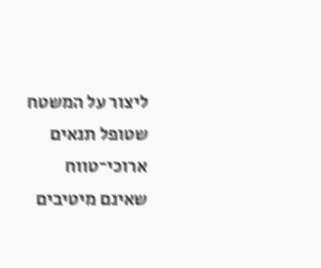ליצור על המשטח שטופל תנאים ארוכי־טווח שאינם מיטיבים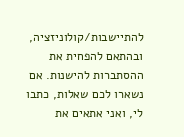להתיישבות/קולוניזציה, ובהתאם להפחית את ההסתברות להישנות. אם נשארו לכם שאלות, כתבו לי, ואני אתאים את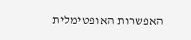האפשרות האופטימלית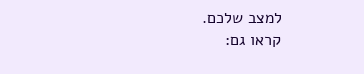למצב שלכם.
קראו גם: